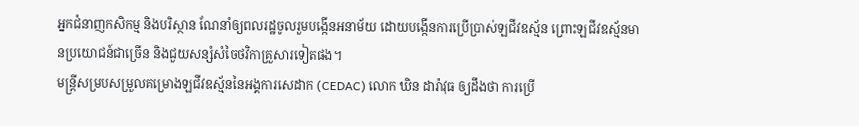អ្នកជំនាញកសិកម្ម និងបរិស្ថាន ណែនាំឲ្យពលរដ្ឋចូលរួមបង្កើនអនាម័យ ដោយបង្កើនការប្រើប្រាស់ឡជីវឧស្ម័ន ព្រោះឡជីវឧស្ម័នមានប្រយោជន៍ជាច្រើន និងជួយសន្សំសំចៃថវិកាគ្រួសារទៀតផង។
មន្ត្រីសម្របសម្រួលគម្រោងឡជីវឧស្ម័ននៃអង្គការសេដាក (CEDAC) លោក ឃិន ដារ៉ាវុធ ឲ្យដឹងថា ការប្រើ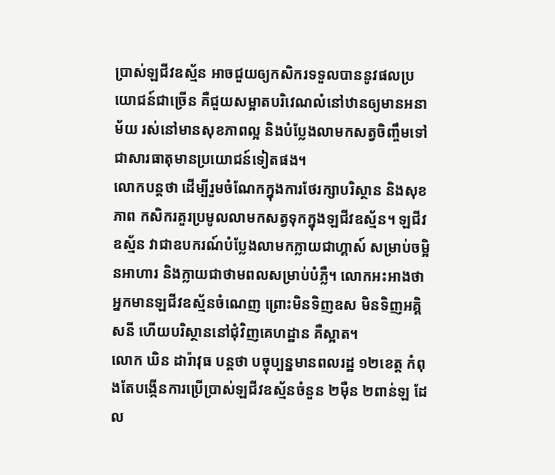ប្រាស់ឡជីវឧស្ម័ន អាចជួយឲ្យកសិករទទួលបាននូវផលប្រយោជន៍ជាច្រើន គឺជួយសម្អាតបរិវេណលំនៅឋានឲ្យមានអនាម័យ រស់នៅមានសុខភាពល្អ និងបំប្លែងលាមកសត្វចិញ្ចឹមទៅជាសារធាតុមានប្រយោជន៍ទៀតផង។
លោកបន្តថា ដើម្បីរួមចំណែកក្នុងការថែរក្សាបរិស្ថាន និងសុខភាព កសិករគួរប្រមូលលាមកសត្វទុកក្នុងឡជីវឧស្ម័ន។ ឡជីវឧស្ម័ន វាជាឧបករណ៍បំប្លែងលាមកក្លាយជាហ្គាស៍ សម្រាប់ចម្អិនអាហារ និងក្លាយជាថាមពលសម្រាប់បំភ្លឺ។ លោកអះអាងថា អ្នកមានឡជីវឧស្ម័នចំណេញ ព្រោះមិនទិញឧស មិនទិញអគ្គិសនី ហើយបរិស្ថាននៅជុំវិញគេហដ្ឋាន គឺស្អាត។
លោក ឃិន ដារ៉ាវុធ បន្តថា បច្ចុប្បន្នមានពលរដ្ឋ ១២ខេត្ត កំពុងតែបង្កើនការប្រើប្រាស់ឡជីវឧស្ម័នចំនួន ២ម៉ឺន ២ពាន់ឡ ដែល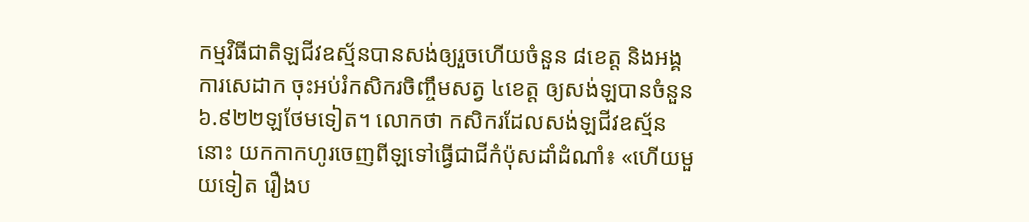កម្មវិធីជាតិឡជីវឧស្ម័នបានសង់ឲ្យរួចហើយចំនួន ៨ខេត្ត និងអង្គការសេដាក ចុះអប់រំកសិករចិញ្ចឹមសត្វ ៤ខេត្ត ឲ្យសង់ឡបានចំនួន ៦.៩២២ឡថែមទៀត។ លោកថា កសិករដែលសង់ឡជីវឧស្ម័ននោះ យកកាកហូរចេញពីឡទៅធ្វើជាជីកំប៉ុសដាំដំណាំ៖ «ហើយមួយទៀត រឿងប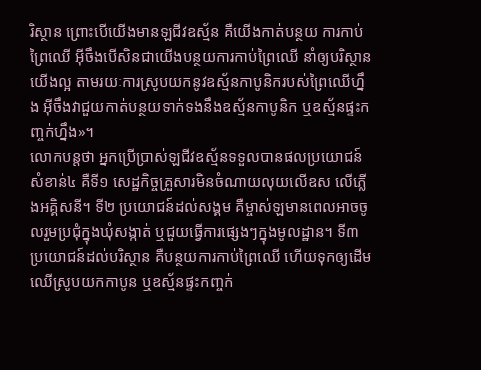រិស្ថាន ព្រោះបើយើងមានឡជីវឧស្ម័ន គឺយើងកាត់បន្ថយ ការកាប់ព្រៃឈើ អ៊ីចឹងបើសិនជាយើងបន្ថយការកាប់ព្រៃឈើ នាំឲ្យបរិស្ថានយើងល្អ តាមរយៈការស្រូបយកនូវឧស្ម័នកាបូនិករបស់ព្រៃឈើហ្នឹង អ៊ីចឹងវាជួយកាត់បន្ថយទាក់ទងនឹងឧស្ម័នកាបូនិក ឬឧស្ម័នផ្ទះកញ្ចក់ហ្នឹង»។
លោកបន្តថា អ្នកប្រើប្រាស់ឡជីវឧស្ម័នទទួលបានផលប្រយោជន៍សំខាន់៤ គឺទី១ សេដ្ឋកិច្ចគ្រួសារមិនចំណាយលុយលើឧស លើភ្លើងអគ្គិសនី។ ទី២ ប្រយោជន៍ដល់សង្គម គឺម្ចាស់ឡមានពេលអាចចូលរួមប្រជុំក្នុងឃុំសង្កាត់ ឬជួយធ្វើការផ្សេងៗក្នុងមូលដ្ឋាន។ ទី៣ ប្រយោជន៍ដល់បរិស្ថាន គឺបន្ថយការកាប់ព្រៃឈើ ហើយទុកឲ្យដើមឈើស្រូបយកកាបូន ឬឧស្ម័នផ្ទះកញ្ចក់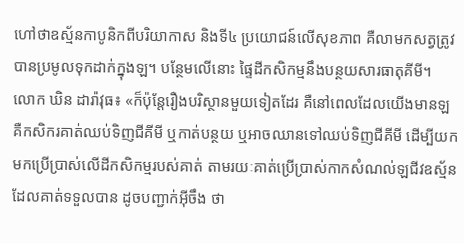ហៅថាឧស្ម័នកាបូនិកពីបរិយាកាស និងទី៤ ប្រយោជន៍លើសុខភាព គឺលាមកសត្វត្រូវបានប្រមូលទុកដាក់ក្នុងឡ។ បន្ថែមលើនោះ ផ្ទៃដីកសិកម្មនឹងបន្ថយសារធាតុគីមី។
លោក ឃិន ដារ៉ាវុធ៖ «ក៏ប៉ុន្តែរឿងបរិស្ថានមួយទៀតដែរ គឺនៅពេលដែលយើងមានឡ គឺកសិករគាត់ឈប់ទិញជីគីមី ឬកាត់បន្ថយ ឬអាចឈានទៅឈប់ទិញជីគីមី ដើម្បីយកមកប្រើប្រាស់លើដីកសិកម្មរបស់គាត់ តាមរយៈគាត់ប្រើប្រាស់កាកសំណល់ឡជីវឧស្ម័ន ដែលគាត់ទទួលបាន ដូចបញ្ជាក់អ៊ីចឹង ថា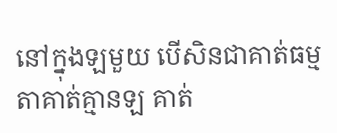នៅក្នុងឡមួយ បើសិនជាគាត់ធម្មតាគាត់គ្មានឡ គាត់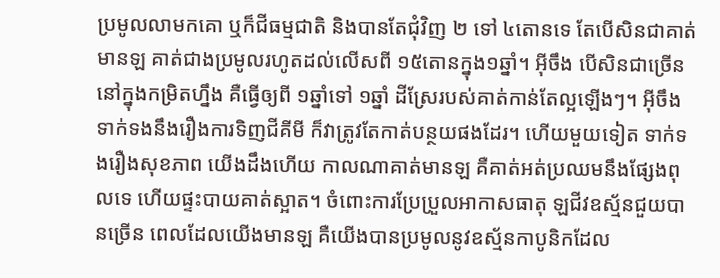ប្រមូលលាមកគោ ឬក៏ជីធម្មជាតិ និងបានតែជុំវិញ ២ ទៅ ៤តោនទេ តែបើសិនជាគាត់មានឡ គាត់ជាងប្រមូលរហូតដល់លើសពី ១៥តោនក្នុង១ឆ្នាំ។ អ៊ីចឹង បើសិនជាច្រើននៅក្នុងកម្រិតហ្នឹង គឺធ្វើឲ្យពី ១ឆ្នាំទៅ ១ឆ្នាំ ដីស្រែរបស់គាត់កាន់តែល្អឡើងៗ។ អ៊ីចឹង ទាក់ទងនឹងរឿងការទិញជីគីមី ក៏វាត្រូវតែកាត់បន្ថយផងដែរ។ ហើយមួយទៀត ទាក់ទងរឿងសុខភាព យើងដឹងហើយ កាលណាគាត់មានឡ គឺគាត់អត់ប្រឈមនឹងផ្សែងពុលទេ ហើយផ្ទះបាយគាត់ស្អាត។ ចំពោះការប្រែប្រួលអាកាសធាតុ ឡជីវឧស្ម័នជួយបានច្រើន ពេលដែលយើងមានឡ គឺយើងបានប្រមូលនូវឧស្ម័នកាបូនិកដែល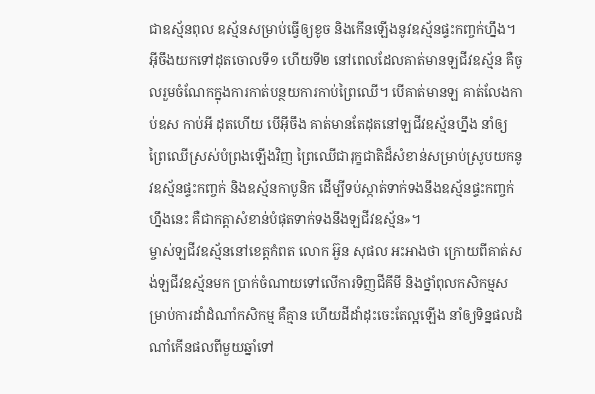ជាឧស្ម័នពុល ឧស្ម័នសម្រាប់ធ្វើឲ្យខូច និងកើនឡើងនូវឧស្ម័នផ្ទះកញ្ចក់ហ្នឹង។ អ៊ីចឹងយកទៅដុតចោលទី១ ហើយទី២ នៅពេលដែលគាត់មានឡជីវឧស្ម័ន គឺចូលរួមចំណែកក្នុងការកាត់បន្ថយការកាប់ព្រៃឈើ។ បើគាត់មានឡ គាត់លែងកាប់ឧស កាប់អី ដុតហើយ បើអ៊ីចឹង គាត់មានតែដុតនៅឡជីវឧស្ម័នហ្នឹង នាំឲ្យព្រៃឈើស្រស់បំព្រងឡើងវិញ ព្រៃឈើជារុក្ខជាតិដ៏សំខាន់សម្រាប់ស្រូបយកនូវឧស្ម័នផ្ទះកញ្ចក់ និងឧស្ម័នកាបូនិក ដើម្បីទប់ស្កាត់ទាក់ទងនឹងឧស្ម័នផ្ទះកញ្ចក់ហ្នឹងនេះ គឺជាកត្តាសំខាន់បំផុតទាក់ទងនឹងឡជីវឧស្ម័ន»។
ម្ចាស់ឡជីវឧស្ម័ននៅខេត្តកំពត លោក អ៊ួន សុផល អះអាងថា ក្រោយពីគាត់សង់ឡជីវឧស្ម័នមក ប្រាក់ចំណាយទៅលើការទិញជីគីមី និងថ្នាំពុលកសិកម្មសម្រាប់ការដាំដំណាំកសិកម្ម គឺគ្មាន ហើយដីដាំដុះចេះតែល្អឡើង នាំឲ្យទិន្នផលដំណាំកើនផលពីមួយឆ្នាំទៅ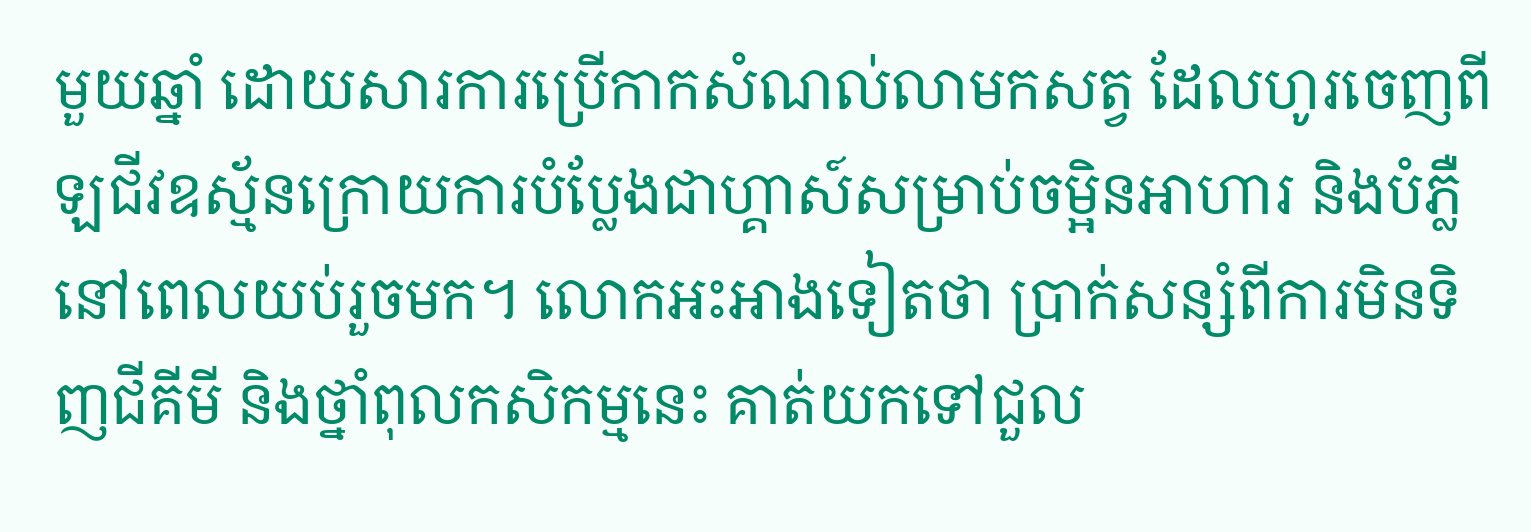មួយឆ្នាំ ដោយសារការប្រើកាកសំណល់លាមកសត្វ ដែលហូរចេញពីឡជីវឧស្ម័នក្រោយការបំប្លែងជាហ្គាស៍សម្រាប់ចម្អិនអាហារ និងបំភ្លឺនៅពេលយប់រួចមក។ លោកអះអាងទៀតថា ប្រាក់សន្សំពីការមិនទិញជីគីមី និងថ្នាំពុលកសិកម្មនេះ គាត់យកទៅជួល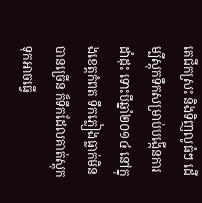គេជីកស្រះ និងទិញលូធំៗ ដើម្បីស្តុកទឹកសម្រាប់បង្កើនការដាំដុះ ទោះបីឆ្នាំ២០១៤ នៅក្នុងខេត្តកំពត ទឹកភ្លៀងធ្លាក់មិនបានច្រើន ក៏ទឹកដែលគាត់ស្តុកទុកអាចធ្វើ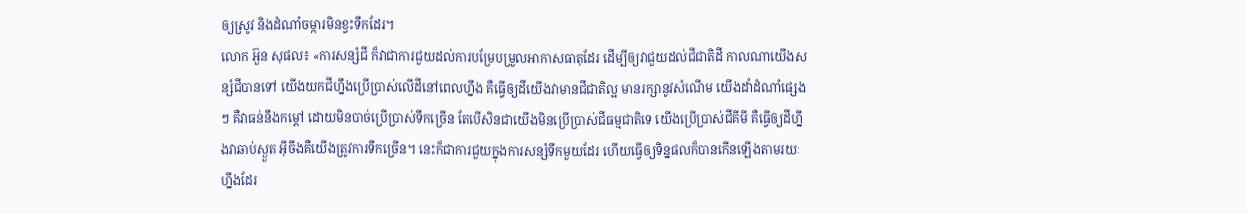ឲ្យស្រូវ និងដំណាំចម្ការមិនខ្វះទឹកដែរ។
លោក អ៊ួន សុផល៖ «ការសន្សំជី ក៏វាជាការជួយដល់ការបម្រែបម្រួលអាកាសធាតុដែរ ដើម្បីឲ្យវាជួយដល់ជីជាតិដី កាលណាយើងសន្សំជីបានទៅ យើងយកជីហ្នឹងប្រើប្រាស់លើដីនៅពេលហ្នឹង គឺធ្វើឲ្យដីយើងវាមានជីជាតិល្អ មានរក្សានូវសំណើម យើងដាំដំណាំផ្សេងៗ គឺវាធន់នឹងកម្ដៅ ដោយមិនបាច់ប្រើប្រាស់ទឹកច្រើន តែបើសិនជាយើងមិនប្រើប្រាស់ជីធម្មជាតិទេ យើងប្រើប្រាស់ជីគីមី គឺធ្វើឲ្យដីហ្នឹងវាឆាប់ស្ងួត អ៊ីចឹងគឺយើងត្រូវការទឹកច្រើន។ នេះក៏ជាការជួយក្នុងការសន្សំទឹកមួយដែរ ហើយធ្វើឲ្យទិន្នផលក៏បានកើនឡើងតាមរយៈហ្នឹងដែរ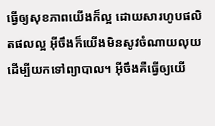ធ្វើឲ្យសុខភាពយើងក៏ល្អ ដោយសារហូបផលិតផលល្អ អ៊ីចឹងក៏យើងមិនសូវចំណាយលុយ ដើម្បីយកទៅព្យាបាល។ អ៊ីចឹងគឺធ្វើឲ្យយើ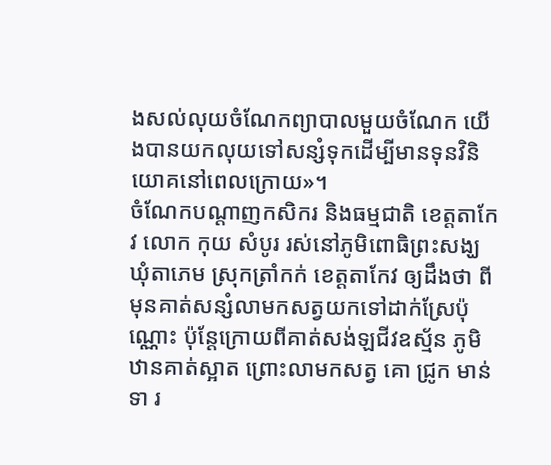ងសល់លុយចំណែកព្យាបាលមួយចំណែក យើងបានយកលុយទៅសន្សំទុកដើម្បីមានទុនវិនិយោគនៅពេលក្រោយ»។
ចំណែកបណ្ដាញកសិករ និងធម្មជាតិ ខេត្តតាកែវ លោក កុយ សំបូរ រស់នៅភូមិពោធិព្រះសង្ឃ ឃុំតាភេម ស្រុកត្រាំកក់ ខេត្តតាកែវ ឲ្យដឹងថា ពីមុនគាត់សន្សំលាមកសត្វយកទៅដាក់ស្រែប៉ុណ្ណោះ ប៉ុន្តែក្រោយពីគាត់សង់ឡជីវឧស្ម័ន ភូមិឋានគាត់ស្អាត ព្រោះលាមកសត្វ គោ ជ្រូក មាន់ ទា រ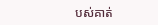បស់គាត់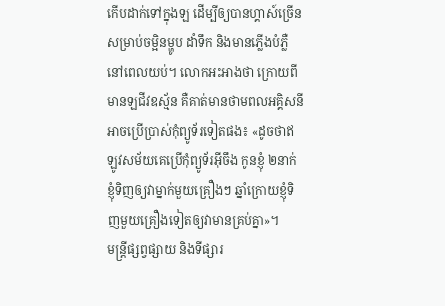កើបដាក់ទៅក្នុងឡ ដើម្បីឲ្យបានហ្គាស៍ច្រើនសម្រាប់ចម្អិនម្ហូប ដាំទឹក និងមានភ្លើងបំភ្លឺនៅពេលយប់។ លោកអះអាងថា ក្រោយពីមានឡជីវឧស្ម័ន គឺគាត់មានថាមពលអគ្គិសនីអាចប្រើប្រាស់កុំព្យូទ័រទៀតផង៖ «ដូចថាឥឡូវសម័យគេប្រើកុំព្យូទ័រអ៊ីចឹង កូនខ្ញុំ ២នាក់ ខ្ញុំទិញឲ្យវាម្នាក់មួយគ្រឿងៗ ឆ្នាំក្រោយខ្ញុំទិញមួយគ្រឿងទៀតឲ្យវាមានគ្រប់គ្នា»។
មន្ត្រីផ្សព្វផ្សាយ និងទីផ្សារ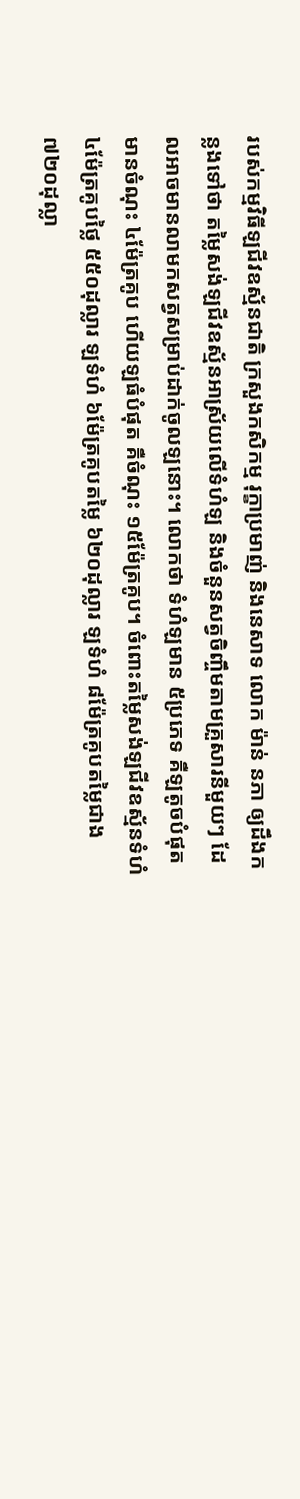របស់កម្មវិធីឡជីវឧស្ម័នជាតិ ក្រសួងកសិកម្ម រុក្ខាប្រមាញ់ និងនេសាទ លោក ម៉ាន់ នភា ឲ្យដឹងកន្លងទៅថា តម្លៃសង់ឡជីវឧស្ម័នអាស្រ័យលើទំហំឡ និងចំនួនសត្វចិញ្ចឹមតាមគ្រួសារនីមួយៗ ដែលអាចមានលាមកសត្វសម្រាប់ដាក់ចូលឡនោះ។ លោកថា ទំហំឡមាន ៥ប្រភេទ គឺឡតូចបំផុត មានចំណុះ ៤ម៉ែត្រគូប ហើយឡធំបំផុត គឺចំណុះ ១៥ម៉ែត្រគូប។ ចំពោះតម្លៃសង់ឡជីវឧស្ម័នទំហំ ៤ម៉ែត្រគូបថ្លៃ ៥៥០ដុល្លារ ឡទំហំ ៦ម៉ែត្រគូបតម្លៃ ៦២០ដុល្លារ ឡទំហំ ៨ម៉ែត្រគូបតម្លៃជាង ៧២០ដុល្លា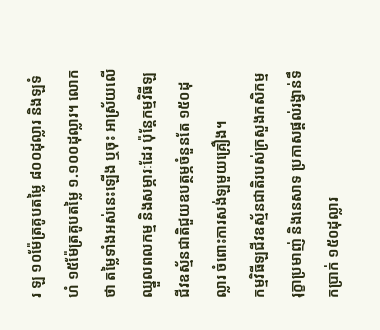រ ឡ ១០ម៉ែត្រគូបតម្លៃ ៨០០ដុល្លារ និងឡទំហំ ១៥ម៉ែត្រគូបតម្លៃ ១.១០០ដុល្លារ។ លោកថា តម្លៃទាំងអស់នេះឡើង ឬចុះ អាស្រ័យលើឈ្នួលពលកម្ម និងសម្ភារៈដែរ ប៉ុន្តែកម្មវិធីឡជីវឧស្ម័នជាតិជួយឧបត្ថម្ភចំនួនតែ ១៥០ដុល្លារ ចំពោះការសង់ឡមួយគ្រឿង។
កម្មវិធីឡជីវឧស្ម័នជាតិរបស់ក្រសួងកសិកម្ម រុក្ខាប្រមាញ់ និងនេសាទ ប្រកាសផ្តល់រង្វាន់ទឹកប្រាក់ ១៥០ដុល្លារ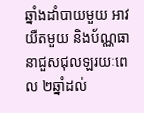ឆ្នាំងដាំបាយមួយ អាវយឺតមួយ និងប័ណ្ណធានាជួសជុលឡរយៈពេល ២ឆ្នាំដល់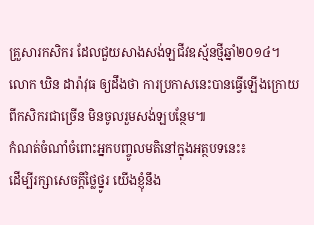គ្រួសារកសិករ ដែលជួយសាងសង់ឡជីវឧស្ម័នថ្មីឆ្នាំ២០១៤។
លោក ឃិន ដារ៉ាវុធ ឲ្យដឹងថា ការប្រកាសនេះបានធ្វើឡើងក្រោយពីកសិករជាច្រើន មិនចូលរួមសង់ឡបន្ថែម៕
កំណត់ចំណាំចំពោះអ្នកបញ្ចូលមតិនៅក្នុងអត្ថបទនេះ៖
ដើម្បីរក្សាសេចក្ដីថ្លៃថ្នូរ យើងខ្ញុំនឹង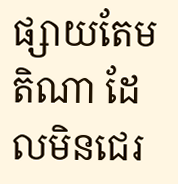ផ្សាយតែមតិណា ដែលមិនជេរ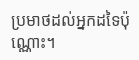ប្រមាថដល់អ្នកដទៃប៉ុណ្ណោះ។